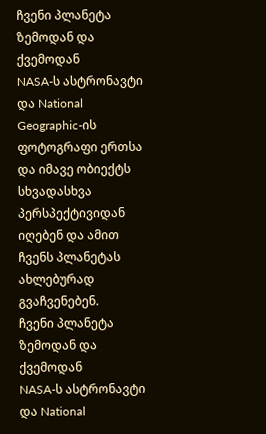ჩვენი პლანეტა ზემოდან და ქვემოდან
NASA-ს ასტრონავტი და National Geographic-ის ფოტოგრაფი ერთსა და იმავე ობიექტს სხვადასხვა პერსპექტივიდან იღებენ და ამით ჩვენს პლანეტას ახლებურად გვაჩვენებენ.
ჩვენი პლანეტა ზემოდან და ქვემოდან
NASA-ს ასტრონავტი და National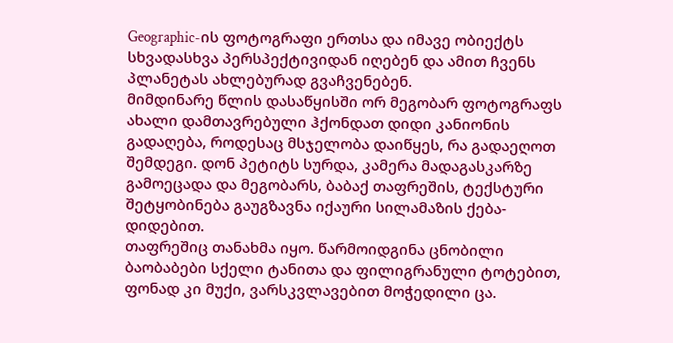Geographic-ის ფოტოგრაფი ერთსა და იმავე ობიექტს სხვადასხვა პერსპექტივიდან იღებენ და ამით ჩვენს პლანეტას ახლებურად გვაჩვენებენ.
მიმდინარე წლის დასაწყისში ორ მეგობარ ფოტოგრაფს ახალი დამთავრებული ჰქონდათ დიდი კანიონის გადაღება, როდესაც მსჯელობა დაიწყეს, რა გადაეღოთ შემდეგი. დონ პეტიტს სურდა, კამერა მადაგასკარზე გამოეცადა და მეგობარს, ბაბაქ თაფრეშის, ტექსტური შეტყობინება გაუგზავნა იქაური სილამაზის ქება-დიდებით.
თაფრეშიც თანახმა იყო. წარმოიდგინა ცნობილი ბაობაბები სქელი ტანითა და ფილიგრანული ტოტებით, ფონად კი მუქი, ვარსკვლავებით მოჭედილი ცა.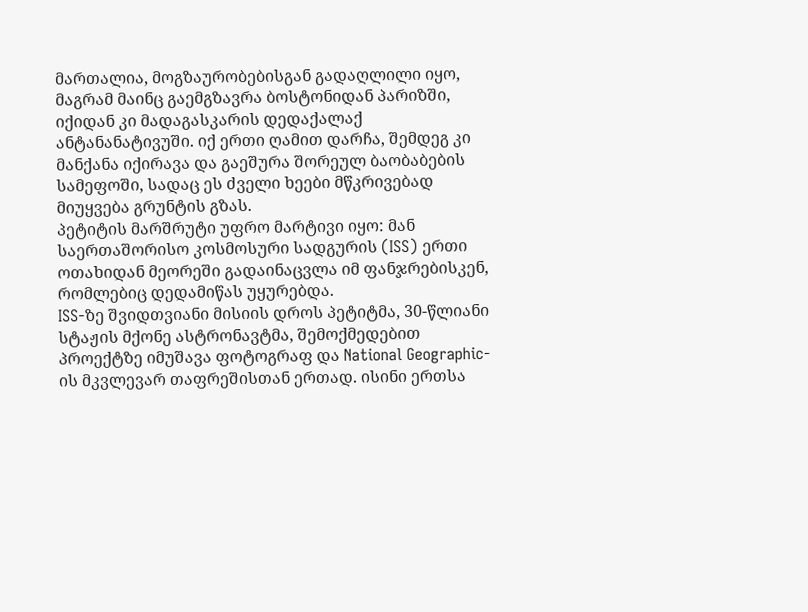მართალია, მოგზაურობებისგან გადაღლილი იყო, მაგრამ მაინც გაემგზავრა ბოსტონიდან პარიზში, იქიდან კი მადაგასკარის დედაქალაქ ანტანანატივუში. იქ ერთი ღამით დარჩა, შემდეგ კი მანქანა იქირავა და გაეშურა შორეულ ბაობაბების სამეფოში, სადაც ეს ძველი ხეები მწკრივებად მიუყვება გრუნტის გზას.
პეტიტის მარშრუტი უფრო მარტივი იყო: მან საერთაშორისო კოსმოსური სადგურის (ISS) ერთი ოთახიდან მეორეში გადაინაცვლა იმ ფანჯრებისკენ, რომლებიც დედამიწას უყურებდა.
ISS-ზე შვიდთვიანი მისიის დროს პეტიტმა, 30-წლიანი სტაჟის მქონე ასტრონავტმა, შემოქმედებით პროექტზე იმუშავა ფოტოგრაფ და National Geographic-ის მკვლევარ თაფრეშისთან ერთად. ისინი ერთსა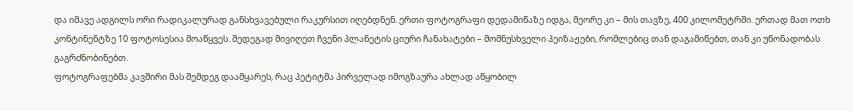და იმავე ადგილს ორი რადიკალურად განსხვავებული რაკურსით იღებდნენ. ერთი ფოტოგრაფი დედამიწაზე იდგა, მეორე კი – მის თავზე, 400 კილომეტრში. ერთად მათ ოთხ კონტინენტზე 10 ფოტოსესია მოაწყვეს. შედეგად მივიღეთ ჩვენი პლანეტის ციური ჩანახატები – მომნუსხველი პეიზაჟები, რომლებიც თან დაგამიწებთ, თან კი უწონადობას გაგრძნობინებთ.
ფოტოგრაფებმა კავშირი მას შემდეგ დაამყარეს, რაც პეტიტმა პირველად იმოგზაურა ახლად აწყობილ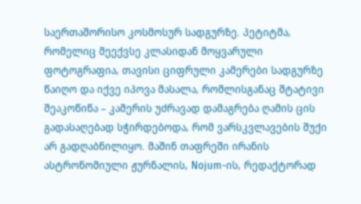საერთაშორისო კოსმოსურ სადგურზე. პეტიტმა, რომელიც მეექვსე კლასიდან მოყვარული ფოტოგრაფია, თავისი ციფრული კამერები სადგურზე წაიღო და იქვე იპოვა მასალა, რომლისგანაც შტატივი შეაკოწიწა – კამერის უძრავად დამაგრება ღამის ცის გადასაღებად სჭირდებოდა, რომ ვარსკვლავების შუქი არ გადღაბნილიყო. მაშინ თაფრეში ირანის ასტრონომიული ჟურნალის, Nojum-ის, რედაქტორად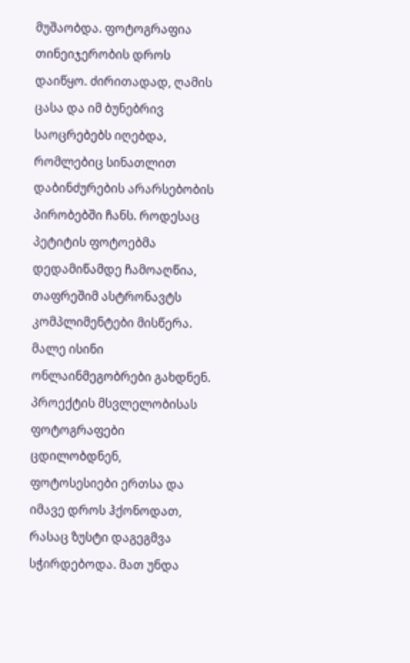მუშაობდა. ფოტოგრაფია თინეიჯერობის დროს დაიწყო. ძირითადად, ღამის ცასა და იმ ბუნებრივ საოცრებებს იღებდა, რომლებიც სინათლით დაბინძურების არარსებობის პირობებში ჩანს. როდესაც პეტიტის ფოტოებმა დედამიწამდე ჩამოაღწია, თაფრეშიმ ასტრონავტს კომპლიმენტები მისწერა. მალე ისინი ონლაინმეგობრები გახდნენ.
პროექტის მსვლელობისას ფოტოგრაფები ცდილობდნენ, ფოტოსესიები ერთსა და იმავე დროს ჰქონოდათ, რასაც ზუსტი დაგეგმვა სჭირდებოდა. მათ უნდა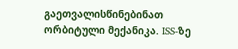გაეთვალისწინებინათ ორბიტული მექანიკა. ISS-ზე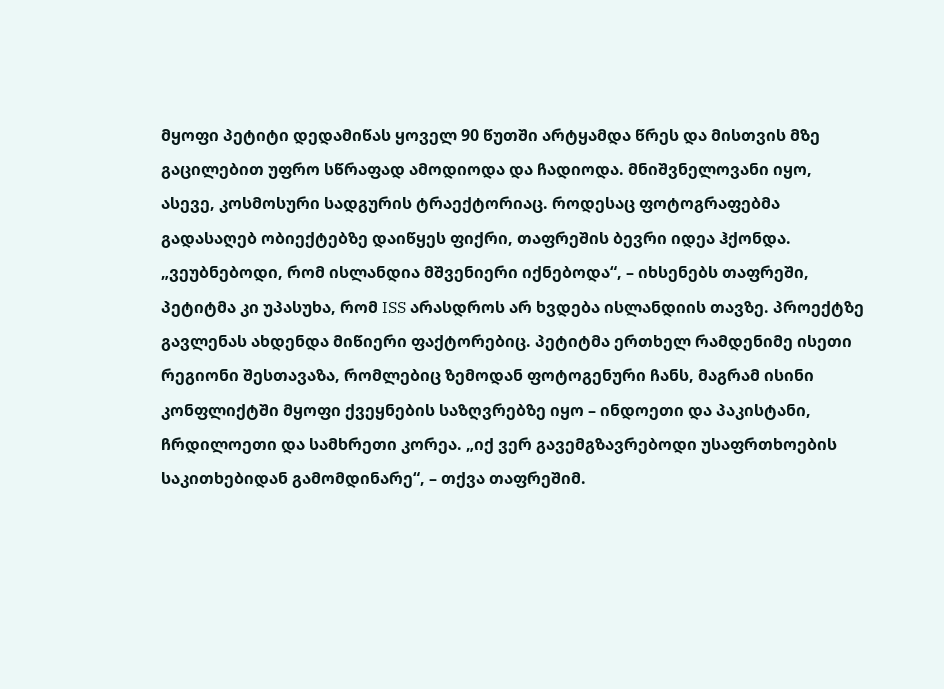მყოფი პეტიტი დედამიწას ყოველ 90 წუთში არტყამდა წრეს და მისთვის მზე გაცილებით უფრო სწრაფად ამოდიოდა და ჩადიოდა. მნიშვნელოვანი იყო, ასევე, კოსმოსური სადგურის ტრაექტორიაც. როდესაც ფოტოგრაფებმა გადასაღებ ობიექტებზე დაიწყეს ფიქრი, თაფრეშის ბევრი იდეა ჰქონდა. „ვეუბნებოდი, რომ ისლანდია მშვენიერი იქნებოდა“, – იხსენებს თაფრეში, პეტიტმა კი უპასუხა, რომ ISS არასდროს არ ხვდება ისლანდიის თავზე. პროექტზე გავლენას ახდენდა მიწიერი ფაქტორებიც. პეტიტმა ერთხელ რამდენიმე ისეთი რეგიონი შესთავაზა, რომლებიც ზემოდან ფოტოგენური ჩანს, მაგრამ ისინი კონფლიქტში მყოფი ქვეყნების საზღვრებზე იყო – ინდოეთი და პაკისტანი, ჩრდილოეთი და სამხრეთი კორეა. „იქ ვერ გავემგზავრებოდი უსაფრთხოების საკითხებიდან გამომდინარე“, – თქვა თაფრეშიმ.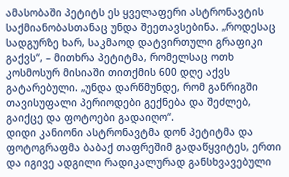ამასობაში პეტიტს ეს ყველაფერი ასტრონავტის საქმიანობასთანაც უნდა შეეთავსებინა. „როდესაც სადგურზე ხარ, საკმაოდ დატვირთული გრაფიკი გაქვს“, – მითხრა პეტიტმა, რომელსაც ოთხ კოსმოსურ მისიაში თითქმის 600 დღე აქვს გატარებული. „უნდა დარწმუნდე, რომ განრიგში თავისუფალი პერიოდები გექნება და შეძლებ, გაიქცე და ფოტოები გადაიღო“.
დიდი კანიონი ასტრონავტმა დონ პეტიტმა და ფოტოგრაფმა ბაბაქ თაფრეშიმ გადაწყვიტეს, ერთი და იგივე ადგილი რადიკალურად განსხვავებული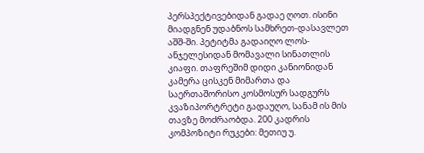პერსპექტივებიდან გადაე ღოთ. ისინი მიადგნენ უდაბნოს სამხრეთ-დასავლეთ აშშ-ში. პეტიტმა გადაიღო ლოს-ანჯელესიდან მომავალი სინათლის კიაფი. თაფრეშიმ დიდი კანიონიდან კამერა ცისკენ მიმართა და საერთაშორისო კოსმოსურ სადგურს კვაზიპორტრეტი გადაუღო, სანამ ის მის თავზე მოძრაობდა. 200 კადრის კომპოზიტი რუკები: მეთიუ უ.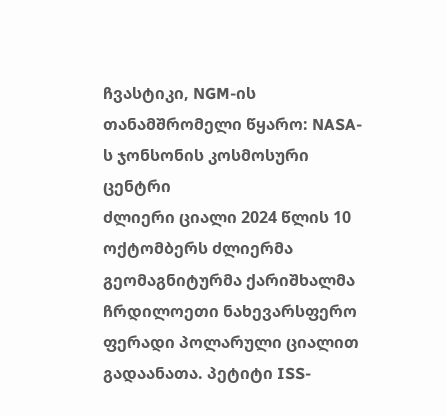ჩვასტიკი, NGM-ის თანამშრომელი წყარო: NASA-ს ჯონსონის კოსმოსური ცენტრი
ძლიერი ციალი 2024 წლის 10 ოქტომბერს ძლიერმა გეომაგნიტურმა ქარიშხალმა ჩრდილოეთი ნახევარსფერო ფერადი პოლარული ციალით გადაანათა. პეტიტი ISS-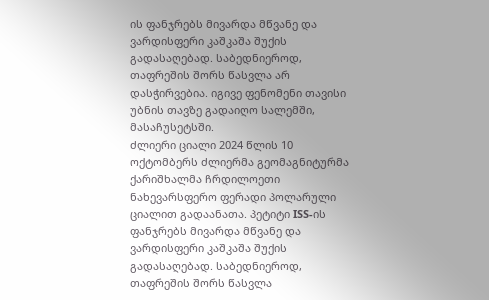ის ფანჯრებს მივარდა მწვანე და ვარდისფერი კაშკაშა შუქის გადასაღებად. საბედნიეროდ, თაფრეშის შორს წასვლა არ დასჭირვებია. იგივე ფენომენი თავისი უბნის თავზე გადაიღო სალემში, მასაჩუსეტსში.
ძლიერი ციალი 2024 წლის 10 ოქტომბერს ძლიერმა გეომაგნიტურმა ქარიშხალმა ჩრდილოეთი ნახევარსფერო ფერადი პოლარული ციალით გადაანათა. პეტიტი ISS-ის ფანჯრებს მივარდა მწვანე და ვარდისფერი კაშკაშა შუქის გადასაღებად. საბედნიეროდ, თაფრეშის შორს წასვლა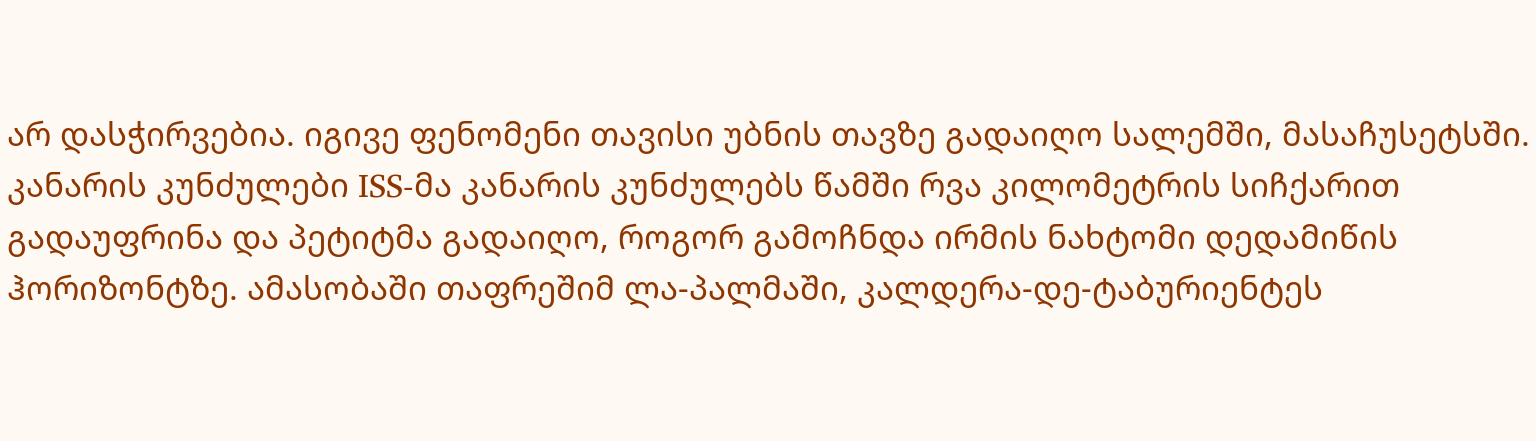არ დასჭირვებია. იგივე ფენომენი თავისი უბნის თავზე გადაიღო სალემში, მასაჩუსეტსში.
კანარის კუნძულები ISS-მა კანარის კუნძულებს წამში რვა კილომეტრის სიჩქარით გადაუფრინა და პეტიტმა გადაიღო, როგორ გამოჩნდა ირმის ნახტომი დედამიწის ჰორიზონტზე. ამასობაში თაფრეშიმ ლა-პალმაში, კალდერა-დე-ტაბურიენტეს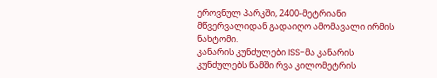ეროვნულ პარკში, 2400-მეტრიანი მწვერვალიდან გადაიღო ამომავალი ირმის ნახტომი.
კანარის კუნძულები ISS-მა კანარის კუნძულებს წამში რვა კილომეტრის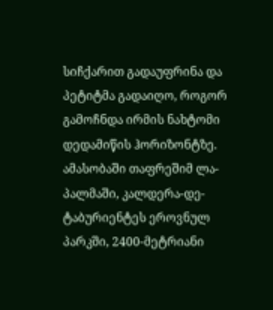სიჩქარით გადაუფრინა და პეტიტმა გადაიღო, როგორ გამოჩნდა ირმის ნახტომი დედამიწის ჰორიზონტზე. ამასობაში თაფრეშიმ ლა-პალმაში, კალდერა-დე-ტაბურიენტეს ეროვნულ პარკში, 2400-მეტრიანი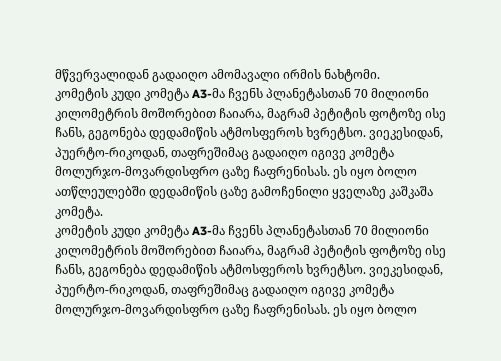მწვერვალიდან გადაიღო ამომავალი ირმის ნახტომი.
კომეტის კუდი კომეტა A3-მა ჩვენს პლანეტასთან 70 მილიონი კილომეტრის მოშორებით ჩაიარა, მაგრამ პეტიტის ფოტოზე ისე ჩანს, გეგონება დედამიწის ატმოსფეროს ხვრეტსო. ვიეკესიდან, პუერტო-რიკოდან, თაფრეშიმაც გადაიღო იგივე კომეტა მოლურჯო-მოვარდისფრო ცაზე ჩაფრენისას. ეს იყო ბოლო ათწლეულებში დედამიწის ცაზე გამოჩენილი ყველაზე კაშკაშა კომეტა.
კომეტის კუდი კომეტა A3-მა ჩვენს პლანეტასთან 70 მილიონი კილომეტრის მოშორებით ჩაიარა, მაგრამ პეტიტის ფოტოზე ისე ჩანს, გეგონება დედამიწის ატმოსფეროს ხვრეტსო. ვიეკესიდან, პუერტო-რიკოდან, თაფრეშიმაც გადაიღო იგივე კომეტა მოლურჯო-მოვარდისფრო ცაზე ჩაფრენისას. ეს იყო ბოლო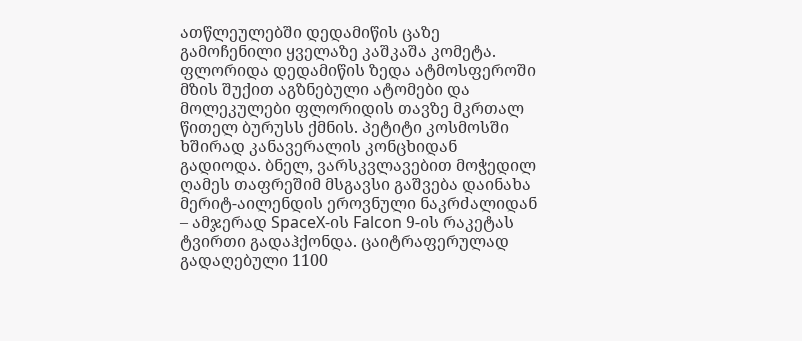ათწლეულებში დედამიწის ცაზე გამოჩენილი ყველაზე კაშკაშა კომეტა.
ფლორიდა დედამიწის ზედა ატმოსფეროში მზის შუქით აგზნებული ატომები და მოლეკულები ფლორიდის თავზე მკრთალ წითელ ბურუსს ქმნის. პეტიტი კოსმოსში ხშირად კანავერალის კონცხიდან გადიოდა. ბნელ, ვარსკვლავებით მოჭედილ ღამეს თაფრეშიმ მსგავსი გაშვება დაინახა მერიტ-აილენდის ეროვნული ნაკრძალიდან – ამჯერად SpaceX-ის Falcon 9-ის რაკეტას ტვირთი გადაჰქონდა. ცაიტრაფერულად გადაღებული 1100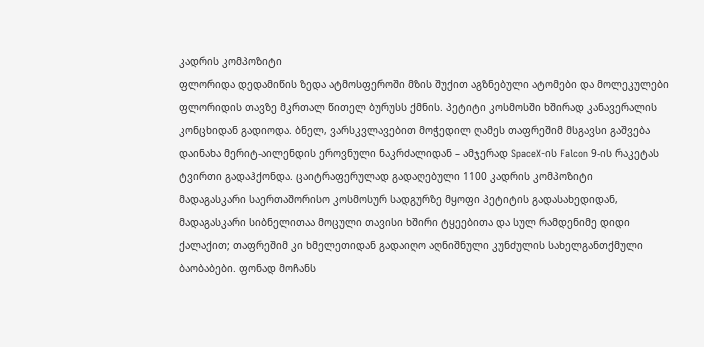კადრის კომპოზიტი
ფლორიდა დედამიწის ზედა ატმოსფეროში მზის შუქით აგზნებული ატომები და მოლეკულები ფლორიდის თავზე მკრთალ წითელ ბურუსს ქმნის. პეტიტი კოსმოსში ხშირად კანავერალის კონცხიდან გადიოდა. ბნელ, ვარსკვლავებით მოჭედილ ღამეს თაფრეშიმ მსგავსი გაშვება დაინახა მერიტ-აილენდის ეროვნული ნაკრძალიდან – ამჯერად SpaceX-ის Falcon 9-ის რაკეტას ტვირთი გადაჰქონდა. ცაიტრაფერულად გადაღებული 1100 კადრის კომპოზიტი
მადაგასკარი საერთაშორისო კოსმოსურ სადგურზე მყოფი პეტიტის გადასახედიდან, მადაგასკარი სიბნელითაა მოცული თავისი ხშირი ტყეებითა და სულ რამდენიმე დიდი ქალაქით; თაფრეშიმ კი ხმელეთიდან გადაიღო აღნიშნული კუნძულის სახელგანთქმული ბაობაბები. ფონად მოჩანს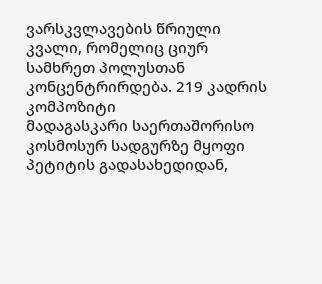ვარსკვლავების წრიული კვალი, რომელიც ციურ სამხრეთ პოლუსთან კონცენტრირდება. 219 კადრის კომპოზიტი
მადაგასკარი საერთაშორისო კოსმოსურ სადგურზე მყოფი პეტიტის გადასახედიდან,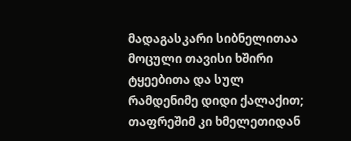მადაგასკარი სიბნელითაა მოცული თავისი ხშირი ტყეებითა და სულ რამდენიმე დიდი ქალაქით; თაფრეშიმ კი ხმელეთიდან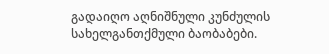გადაიღო აღნიშნული კუნძულის სახელგანთქმული ბაობაბები.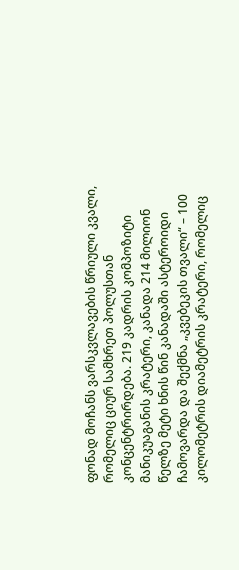ფონად მოჩანს ვარსკვლავების წრიული კვალი, რომელიც ციურ სამხრეთ პოლუსთან კონცენტრირდება. 219 კადრის კომპოზიტი
მანიკუაგანის კრატერი, კანადა 214 მილიონ წელზე მეტი ხნის წინ კანადაში ასტეროიდი ჩამოვარდა და შექმნა „კვებეკის თვალი“ – 100 კილომეტრის დიამეტრის კრატერი, რომელიც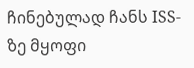ჩინებულად ჩანს ISS-ზე მყოფი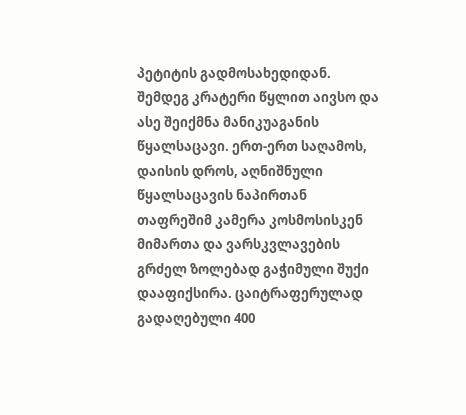პეტიტის გადმოსახედიდან. შემდეგ კრატერი წყლით აივსო და ასე შეიქმნა მანიკუაგანის წყალსაცავი. ერთ-ერთ საღამოს, დაისის დროს, აღნიშნული წყალსაცავის ნაპირთან თაფრეშიმ კამერა კოსმოსისკენ მიმართა და ვარსკვლავების გრძელ ზოლებად გაჭიმული შუქი დააფიქსირა. ცაიტრაფერულად გადაღებული 400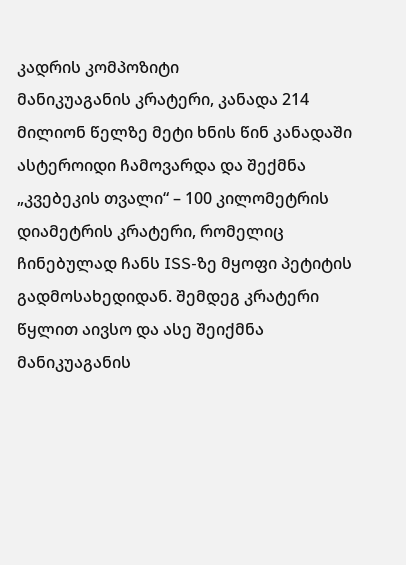კადრის კომპოზიტი
მანიკუაგანის კრატერი, კანადა 214 მილიონ წელზე მეტი ხნის წინ კანადაში ასტეროიდი ჩამოვარდა და შექმნა „კვებეკის თვალი“ – 100 კილომეტრის დიამეტრის კრატერი, რომელიც ჩინებულად ჩანს ISS-ზე მყოფი პეტიტის გადმოსახედიდან. შემდეგ კრატერი წყლით აივსო და ასე შეიქმნა მანიკუაგანის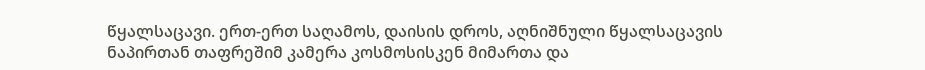წყალსაცავი. ერთ-ერთ საღამოს, დაისის დროს, აღნიშნული წყალსაცავის ნაპირთან თაფრეშიმ კამერა კოსმოსისკენ მიმართა და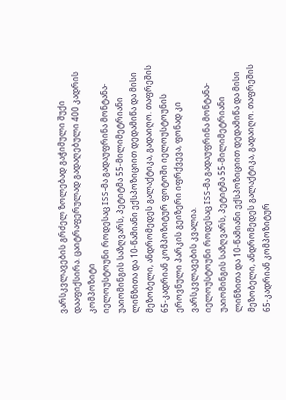ვარსკვლავების გრძელ ზოლებად გაჭიმული შუქი დააფიქსირა. ცაიტრაფერულად გადაღებული 400 კადრის კომპოზიტი
იელოუსტოუნი როდესაც ISS-მა გადაუფრინა მონტანა- უაიომინგის საზღვარს, პეტიტმა 55-მილიმეტრიანი ლინზითა და 10-წამიანი ექსპოზიციით დედამიწა და მისი მეზობელი, ანდრომედეს გალაქტიკა, გადაიღო. თაფრეშის 65-კადრიან კომპოზიტურ ფოტოში იელოუსტოუნის ეროვნული პარკის გეიზერი იფრქვევა, ფონად კი ვარსკვლავების კვალია.
იელოუსტოუნი როდესაც ISS-მა გადაუფრინა მონტანა- უაიომინგის საზღვარს, პეტიტმა 55-მილიმეტრიანი ლინზითა და 10-წამიანი ექსპოზიციით დედამიწა და მისი მეზობელი, ანდრომედეს გალაქტიკა, გადაიღო. თაფრეშის 65-კადრიან კომპოზიტურ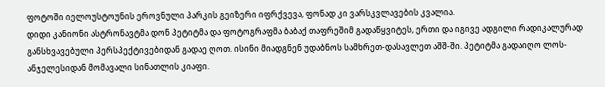ფოტოში იელოუსტოუნის ეროვნული პარკის გეიზერი იფრქვევა, ფონად კი ვარსკვლავების კვალია.
დიდი კანიონი ასტრონავტმა დონ პეტიტმა და ფოტოგრაფმა ბაბაქ თაფრეშიმ გადაწყვიტეს, ერთი და იგივე ადგილი რადიკალურად განსხვავებული პერსპექტივებიდან გადაე ღოთ. ისინი მიადგნენ უდაბნოს სამხრეთ-დასავლეთ აშშ-ში. პეტიტმა გადაიღო ლოს-ანჯელესიდან მომავალი სინათლის კიაფი.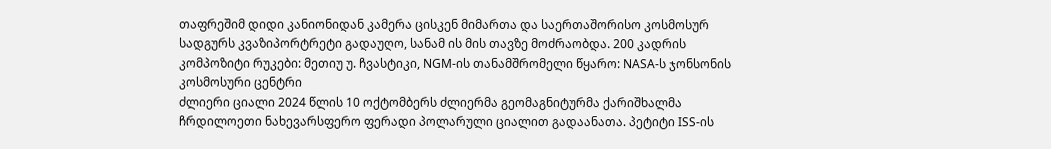თაფრეშიმ დიდი კანიონიდან კამერა ცისკენ მიმართა და საერთაშორისო კოსმოსურ სადგურს კვაზიპორტრეტი გადაუღო, სანამ ის მის თავზე მოძრაობდა. 200 კადრის კომპოზიტი რუკები: მეთიუ უ. ჩვასტიკი, NGM-ის თანამშრომელი წყარო: NASA-ს ჯონსონის კოსმოსური ცენტრი
ძლიერი ციალი 2024 წლის 10 ოქტომბერს ძლიერმა გეომაგნიტურმა ქარიშხალმა ჩრდილოეთი ნახევარსფერო ფერადი პოლარული ციალით გადაანათა. პეტიტი ISS-ის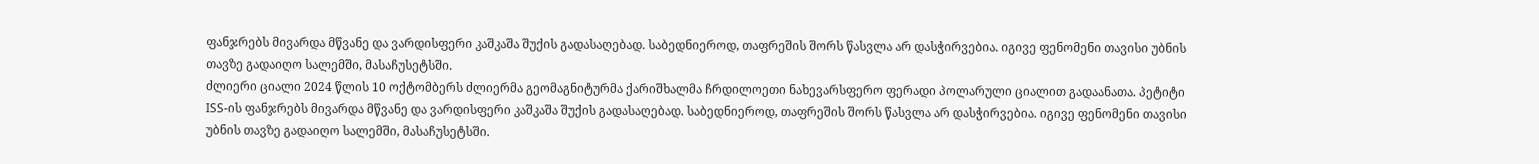ფანჯრებს მივარდა მწვანე და ვარდისფერი კაშკაშა შუქის გადასაღებად. საბედნიეროდ, თაფრეშის შორს წასვლა არ დასჭირვებია. იგივე ფენომენი თავისი უბნის თავზე გადაიღო სალემში, მასაჩუსეტსში.
ძლიერი ციალი 2024 წლის 10 ოქტომბერს ძლიერმა გეომაგნიტურმა ქარიშხალმა ჩრდილოეთი ნახევარსფერო ფერადი პოლარული ციალით გადაანათა. პეტიტი ISS-ის ფანჯრებს მივარდა მწვანე და ვარდისფერი კაშკაშა შუქის გადასაღებად. საბედნიეროდ, თაფრეშის შორს წასვლა არ დასჭირვებია. იგივე ფენომენი თავისი უბნის თავზე გადაიღო სალემში, მასაჩუსეტსში.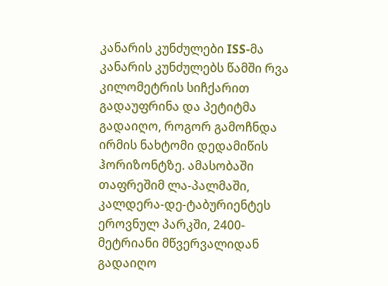კანარის კუნძულები ISS-მა კანარის კუნძულებს წამში რვა კილომეტრის სიჩქარით გადაუფრინა და პეტიტმა გადაიღო, როგორ გამოჩნდა ირმის ნახტომი დედამიწის ჰორიზონტზე. ამასობაში თაფრეშიმ ლა-პალმაში, კალდერა-დე-ტაბურიენტეს ეროვნულ პარკში, 2400-მეტრიანი მწვერვალიდან გადაიღო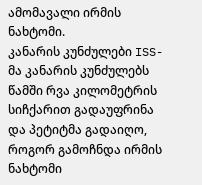ამომავალი ირმის ნახტომი.
კანარის კუნძულები ISS-მა კანარის კუნძულებს წამში რვა კილომეტრის სიჩქარით გადაუფრინა და პეტიტმა გადაიღო, როგორ გამოჩნდა ირმის ნახტომი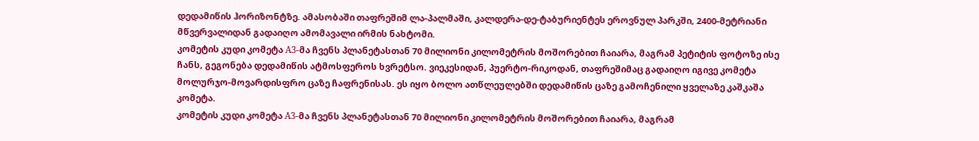დედამიწის ჰორიზონტზე. ამასობაში თაფრეშიმ ლა-პალმაში, კალდერა-დე-ტაბურიენტეს ეროვნულ პარკში, 2400-მეტრიანი მწვერვალიდან გადაიღო ამომავალი ირმის ნახტომი.
კომეტის კუდი კომეტა A3-მა ჩვენს პლანეტასთან 70 მილიონი კილომეტრის მოშორებით ჩაიარა, მაგრამ პეტიტის ფოტოზე ისე ჩანს, გეგონება დედამიწის ატმოსფეროს ხვრეტსო. ვიეკესიდან, პუერტო-რიკოდან, თაფრეშიმაც გადაიღო იგივე კომეტა მოლურჯო-მოვარდისფრო ცაზე ჩაფრენისას. ეს იყო ბოლო ათწლეულებში დედამიწის ცაზე გამოჩენილი ყველაზე კაშკაშა კომეტა.
კომეტის კუდი კომეტა A3-მა ჩვენს პლანეტასთან 70 მილიონი კილომეტრის მოშორებით ჩაიარა, მაგრამ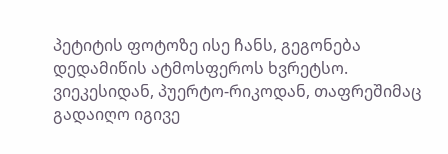პეტიტის ფოტოზე ისე ჩანს, გეგონება დედამიწის ატმოსფეროს ხვრეტსო. ვიეკესიდან, პუერტო-რიკოდან, თაფრეშიმაც გადაიღო იგივე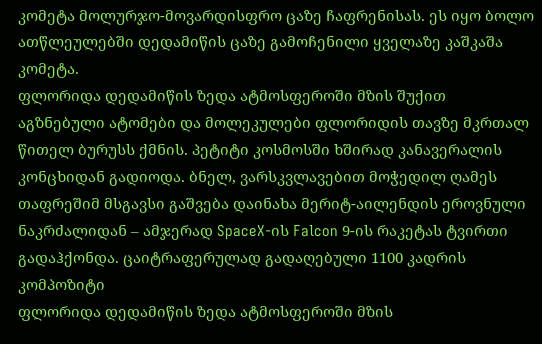კომეტა მოლურჯო-მოვარდისფრო ცაზე ჩაფრენისას. ეს იყო ბოლო ათწლეულებში დედამიწის ცაზე გამოჩენილი ყველაზე კაშკაშა კომეტა.
ფლორიდა დედამიწის ზედა ატმოსფეროში მზის შუქით აგზნებული ატომები და მოლეკულები ფლორიდის თავზე მკრთალ წითელ ბურუსს ქმნის. პეტიტი კოსმოსში ხშირად კანავერალის კონცხიდან გადიოდა. ბნელ, ვარსკვლავებით მოჭედილ ღამეს თაფრეშიმ მსგავსი გაშვება დაინახა მერიტ-აილენდის ეროვნული ნაკრძალიდან – ამჯერად SpaceX-ის Falcon 9-ის რაკეტას ტვირთი გადაჰქონდა. ცაიტრაფერულად გადაღებული 1100 კადრის კომპოზიტი
ფლორიდა დედამიწის ზედა ატმოსფეროში მზის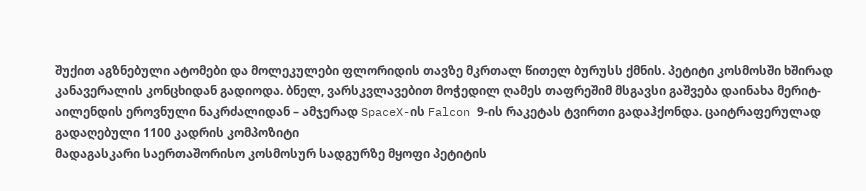შუქით აგზნებული ატომები და მოლეკულები ფლორიდის თავზე მკრთალ წითელ ბურუსს ქმნის. პეტიტი კოსმოსში ხშირად კანავერალის კონცხიდან გადიოდა. ბნელ, ვარსკვლავებით მოჭედილ ღამეს თაფრეშიმ მსგავსი გაშვება დაინახა მერიტ-აილენდის ეროვნული ნაკრძალიდან – ამჯერად SpaceX-ის Falcon 9-ის რაკეტას ტვირთი გადაჰქონდა. ცაიტრაფერულად გადაღებული 1100 კადრის კომპოზიტი
მადაგასკარი საერთაშორისო კოსმოსურ სადგურზე მყოფი პეტიტის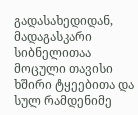გადასახედიდან, მადაგასკარი სიბნელითაა მოცული თავისი ხშირი ტყეებითა და სულ რამდენიმე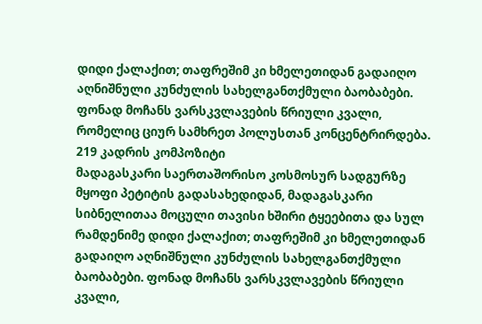დიდი ქალაქით; თაფრეშიმ კი ხმელეთიდან გადაიღო აღნიშნული კუნძულის სახელგანთქმული ბაობაბები. ფონად მოჩანს ვარსკვლავების წრიული კვალი, რომელიც ციურ სამხრეთ პოლუსთან კონცენტრირდება. 219 კადრის კომპოზიტი
მადაგასკარი საერთაშორისო კოსმოსურ სადგურზე მყოფი პეტიტის გადასახედიდან, მადაგასკარი სიბნელითაა მოცული თავისი ხშირი ტყეებითა და სულ რამდენიმე დიდი ქალაქით; თაფრეშიმ კი ხმელეთიდან გადაიღო აღნიშნული კუნძულის სახელგანთქმული ბაობაბები. ფონად მოჩანს ვარსკვლავების წრიული კვალი,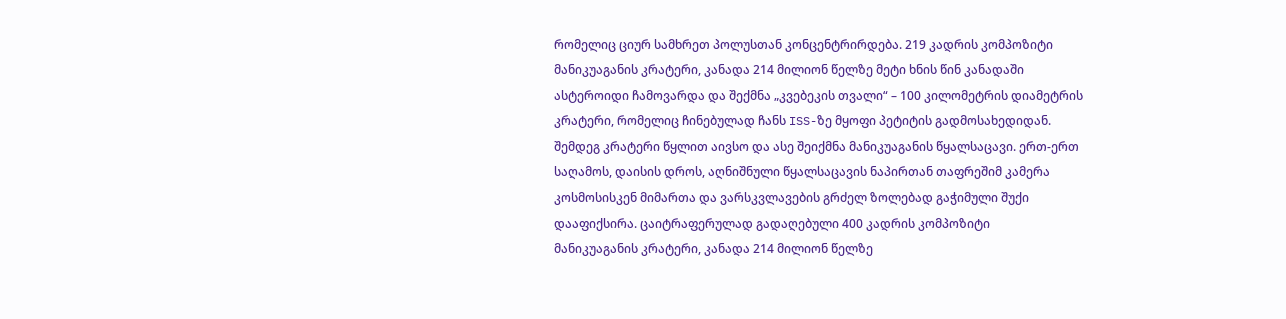რომელიც ციურ სამხრეთ პოლუსთან კონცენტრირდება. 219 კადრის კომპოზიტი
მანიკუაგანის კრატერი, კანადა 214 მილიონ წელზე მეტი ხნის წინ კანადაში ასტეროიდი ჩამოვარდა და შექმნა „კვებეკის თვალი“ – 100 კილომეტრის დიამეტრის კრატერი, რომელიც ჩინებულად ჩანს ISS-ზე მყოფი პეტიტის გადმოსახედიდან. შემდეგ კრატერი წყლით აივსო და ასე შეიქმნა მანიკუაგანის წყალსაცავი. ერთ-ერთ საღამოს, დაისის დროს, აღნიშნული წყალსაცავის ნაპირთან თაფრეშიმ კამერა კოსმოსისკენ მიმართა და ვარსკვლავების გრძელ ზოლებად გაჭიმული შუქი დააფიქსირა. ცაიტრაფერულად გადაღებული 400 კადრის კომპოზიტი
მანიკუაგანის კრატერი, კანადა 214 მილიონ წელზე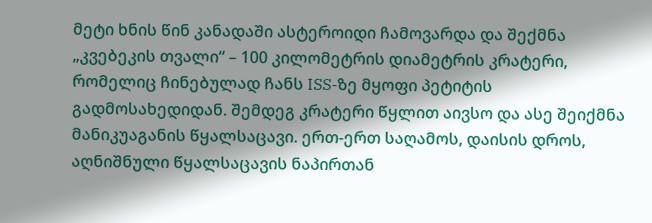მეტი ხნის წინ კანადაში ასტეროიდი ჩამოვარდა და შექმნა „კვებეკის თვალი“ – 100 კილომეტრის დიამეტრის კრატერი, რომელიც ჩინებულად ჩანს ISS-ზე მყოფი პეტიტის გადმოსახედიდან. შემდეგ კრატერი წყლით აივსო და ასე შეიქმნა მანიკუაგანის წყალსაცავი. ერთ-ერთ საღამოს, დაისის დროს, აღნიშნული წყალსაცავის ნაპირთან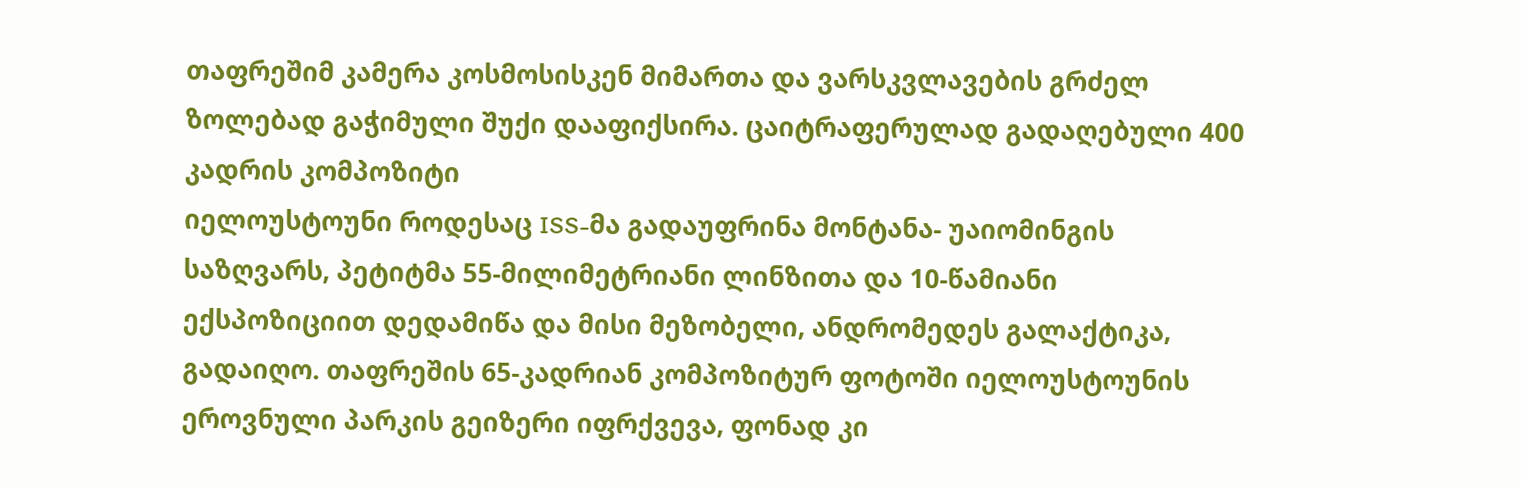თაფრეშიმ კამერა კოსმოსისკენ მიმართა და ვარსკვლავების გრძელ ზოლებად გაჭიმული შუქი დააფიქსირა. ცაიტრაფერულად გადაღებული 400 კადრის კომპოზიტი
იელოუსტოუნი როდესაც ISS-მა გადაუფრინა მონტანა- უაიომინგის საზღვარს, პეტიტმა 55-მილიმეტრიანი ლინზითა და 10-წამიანი ექსპოზიციით დედამიწა და მისი მეზობელი, ანდრომედეს გალაქტიკა, გადაიღო. თაფრეშის 65-კადრიან კომპოზიტურ ფოტოში იელოუსტოუნის ეროვნული პარკის გეიზერი იფრქვევა, ფონად კი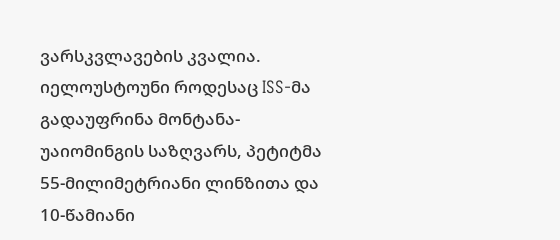ვარსკვლავების კვალია.
იელოუსტოუნი როდესაც ISS-მა გადაუფრინა მონტანა- უაიომინგის საზღვარს, პეტიტმა 55-მილიმეტრიანი ლინზითა და 10-წამიანი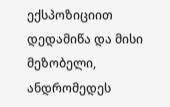ექსპოზიციით დედამიწა და მისი მეზობელი, ანდრომედეს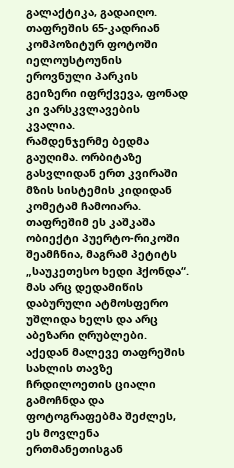გალაქტიკა, გადაიღო. თაფრეშის 65-კადრიან კომპოზიტურ ფოტოში იელოუსტოუნის ეროვნული პარკის გეიზერი იფრქვევა, ფონად კი ვარსკვლავების კვალია.
რამდენჯერმე ბედმა გაუღიმა. ორბიტაზე გასვლიდან ერთ კვირაში მზის სისტემის კიდიდან კომეტამ ჩამოიარა. თაფრეშიმ ეს კაშკაშა ობიექტი პუერტო-რიკოში შეამჩნია, მაგრამ პეტიტს „საუკეთესო ხედი ჰქონდა“. მას არც დედამიწის დაბურული ატმოსფერო უშლიდა ხელს და არც აბეზარი ღრუბლები. აქედან მალევე თაფრეშის სახლის თავზე ჩრდილოეთის ციალი გამოჩნდა და ფოტოგრაფებმა შეძლეს, ეს მოვლენა ერთმანეთისგან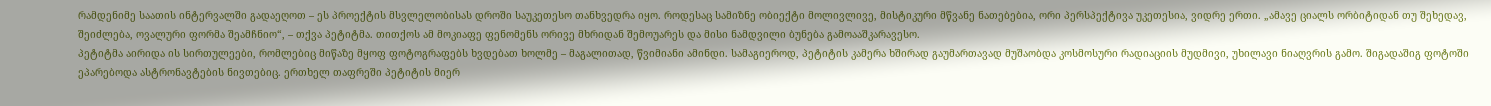რამდენიმე საათის ინტერვალში გადაეღოთ – ეს პროექტის მსვლელობისას დროში საუკეთესო თანხვედრა იყო. როდესაც სამიზნე ობიექტი მოლივლივე, მისტიკური მწვანე ნათებებია, ორი პერსპექტივა უკეთესია, ვიდრე ერთი. „ამავე ციალს ორბიტიდან თუ შეხედავ, შეიძლება, ოვალური ფორმა შეამჩნიო“, – თქვა პეტიტმა. თითქოს ამ მოკიაფე ფენომენს ორივე მხრიდან შემოუარეს და მისი ნამდვილი ბუნება გამოააშკარავესო.
პეტიტმა აირიდა ის სირთულეები, რომლებიც მიწაზე მყოფ ფოტოგრაფებს ხვდებათ ხოლმე – მაგალითად, წვიმიანი ამინდი. სამაგიეროდ, პეტიტის კამერა ხშირად გაუმართავად მუშაობდა კოსმოსური რადიაციის მუდმივი, უხილავი ნიაღვრის გამო. შიგადაშიგ ფოტოში ეპარებოდა ასტრონავტების ნივთებიც. ერთხელ თაფრეში პეტიტის მიერ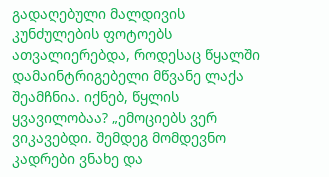გადაღებული მალდივის კუნძულების ფოტოებს ათვალიერებდა, როდესაც წყალში დამაინტრიგებელი მწვანე ლაქა შეამჩნია. იქნებ, წყლის ყვავილობაა? „ემოციებს ვერ ვიკავებდი. შემდეგ მომდევნო კადრები ვნახე და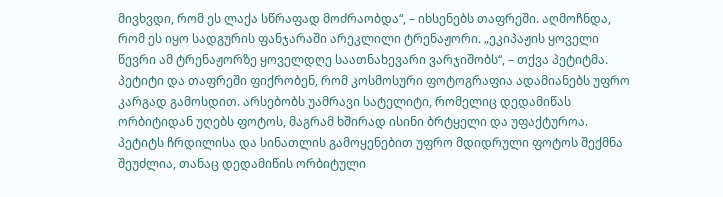მივხვდი, რომ ეს ლაქა სწრაფად მოძრაობდა“, – იხსენებს თაფრეში. აღმოჩნდა, რომ ეს იყო სადგურის ფანჯარაში არეკლილი ტრენაჟორი. „ეკიპაჟის ყოველი წევრი ამ ტრენაჟორზე ყოველდღე საათნახევარი ვარჯიშობს“, – თქვა პეტიტმა.
პეტიტი და თაფრეში ფიქრობენ, რომ კოსმოსური ფოტოგრაფია ადამიანებს უფრო კარგად გამოსდით. არსებობს უამრავი სატელიტი, რომელიც დედამიწას ორბიტიდან უღებს ფოტოს, მაგრამ ხშირად ისინი ბრტყელი და უფაქტუროა. პეტიტს ჩრდილისა და სინათლის გამოყენებით უფრო მდიდრული ფოტოს შექმნა შეუძლია, თანაც დედამიწის ორბიტული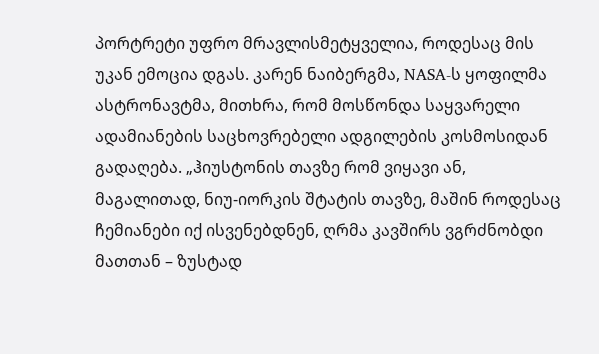პორტრეტი უფრო მრავლისმეტყველია, როდესაც მის უკან ემოცია დგას. კარენ ნაიბერგმა, NASA-ს ყოფილმა ასტრონავტმა, მითხრა, რომ მოსწონდა საყვარელი ადამიანების საცხოვრებელი ადგილების კოსმოსიდან გადაღება. „ჰიუსტონის თავზე რომ ვიყავი ან, მაგალითად, ნიუ-იორკის შტატის თავზე, მაშინ როდესაც ჩემიანები იქ ისვენებდნენ, ღრმა კავშირს ვგრძნობდი მათთან – ზუსტად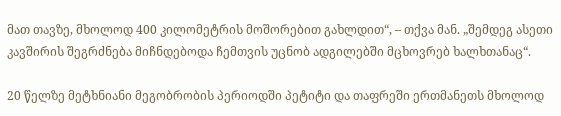მათ თავზე, მხოლოდ 400 კილომეტრის მოშორებით გახლდით“, – თქვა მან. „შემდეგ ასეთი კავშირის შეგრძნება მიჩნდებოდა ჩემთვის უცნობ ადგილებში მცხოვრებ ხალხთანაც“.

20 წელზე მეტხნიანი მეგობრობის პერიოდში პეტიტი და თაფრეში ერთმანეთს მხოლოდ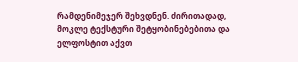რამდენიმეჯერ შეხვდნენ. ძირითადად, მოკლე ტექსტური შეტყობინებებითა და ელფოსტით აქვთ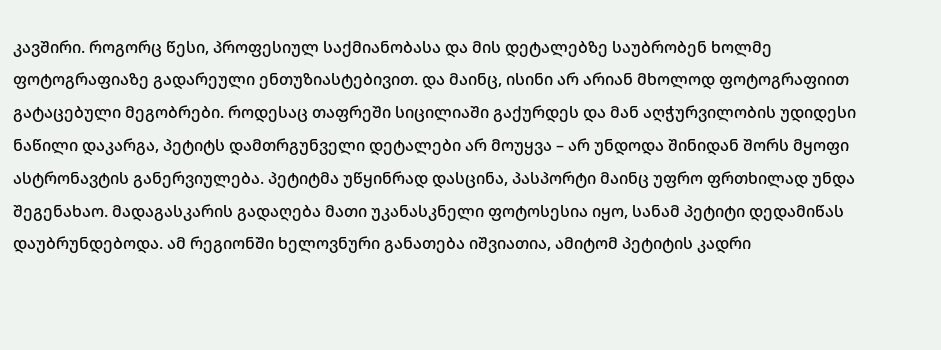კავშირი. როგორც წესი, პროფესიულ საქმიანობასა და მის დეტალებზე საუბრობენ ხოლმე ფოტოგრაფიაზე გადარეული ენთუზიასტებივით. და მაინც, ისინი არ არიან მხოლოდ ფოტოგრაფიით გატაცებული მეგობრები. როდესაც თაფრეში სიცილიაში გაქურდეს და მან აღჭურვილობის უდიდესი ნაწილი დაკარგა, პეტიტს დამთრგუნველი დეტალები არ მოუყვა – არ უნდოდა შინიდან შორს მყოფი ასტრონავტის განერვიულება. პეტიტმა უწყინრად დასცინა, პასპორტი მაინც უფრო ფრთხილად უნდა შეგენახაო. მადაგასკარის გადაღება მათი უკანასკნელი ფოტოსესია იყო, სანამ პეტიტი დედამიწას დაუბრუნდებოდა. ამ რეგიონში ხელოვნური განათება იშვიათია, ამიტომ პეტიტის კადრი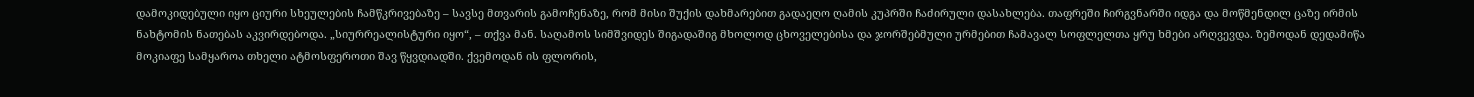დამოკიდებული იყო ციური სხეულების ჩამწკრივებაზე – სავსე მთვარის გამოჩენაზე, რომ მისი შუქის დახმარებით გადაეღო ღამის კუპრში ჩაძირული დასახლება. თაფრეში ჩირგვნარში იდგა და მოწმენდილ ცაზე ირმის ნახტომის ნათებას აკვირდებოდა. „სიურრეალისტური იყო“, – თქვა მან. საღამოს სიმშვიდეს შიგადაშიგ მხოლოდ ცხოველებისა და ჯორშებმული ურმებით ჩამავალ სოფლელთა ყრუ ხმები არღვევდა. ზემოდან დედამიწა მოკიაფე სამყაროა თხელი ატმოსფეროთი შავ წყვდიადში. ქვემოდან ის ფლორის,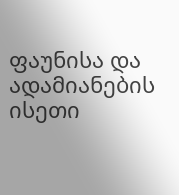ფაუნისა და ადამიანების ისეთი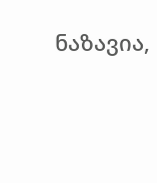ნაზავია,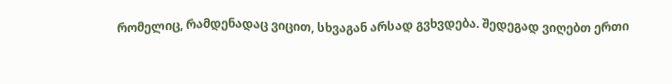რომელიც, რამდენადაც ვიცით, სხვაგან არსად გვხვდება. შედეგად ვიღებთ ერთი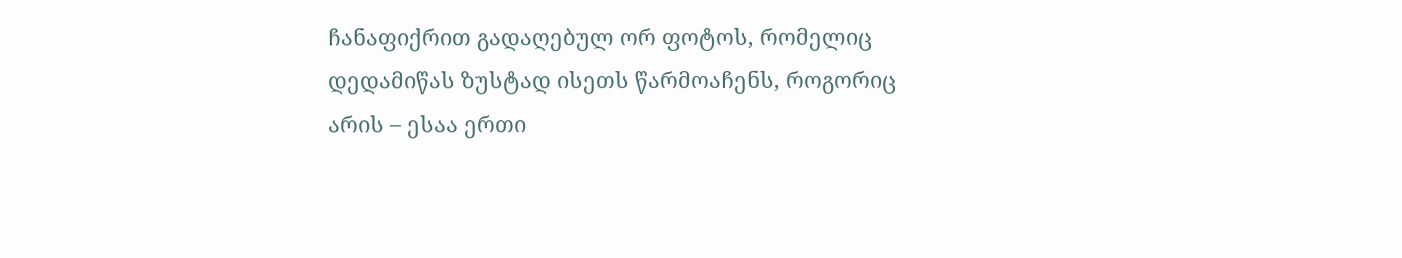ჩანაფიქრით გადაღებულ ორ ფოტოს, რომელიც დედამიწას ზუსტად ისეთს წარმოაჩენს, როგორიც არის – ესაა ერთი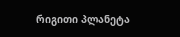რიგითი პლანეტა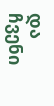და ჩვენი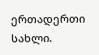ერთადერთი სახლი.